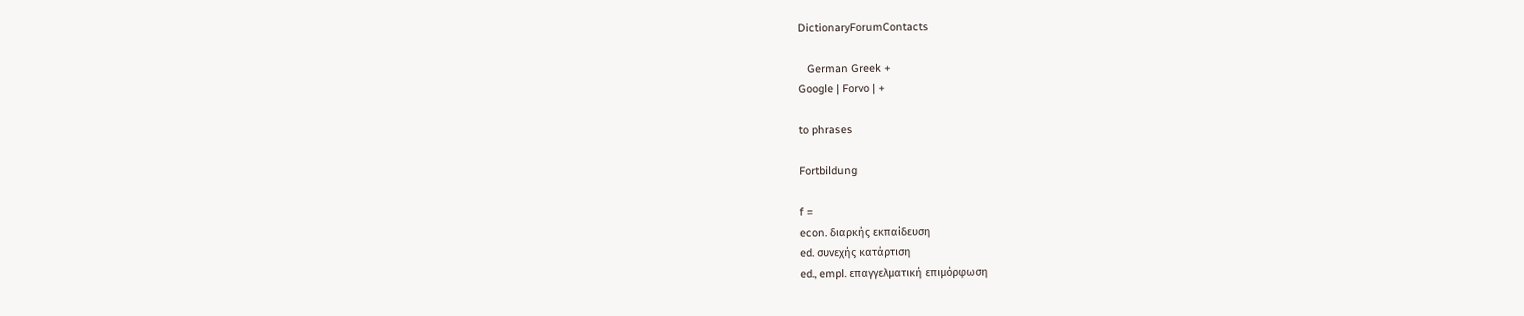DictionaryForumContacts

   German Greek +
Google | Forvo | +

to phrases

Fortbildung

f =
econ. διαρκής εκπαίδευση
ed. συνεχής κατάρτιση
ed., empl. επαγγελματική επιμόρφωση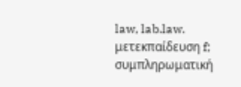law, lab.law. μετεκπαίδευση f; συμπληρωματική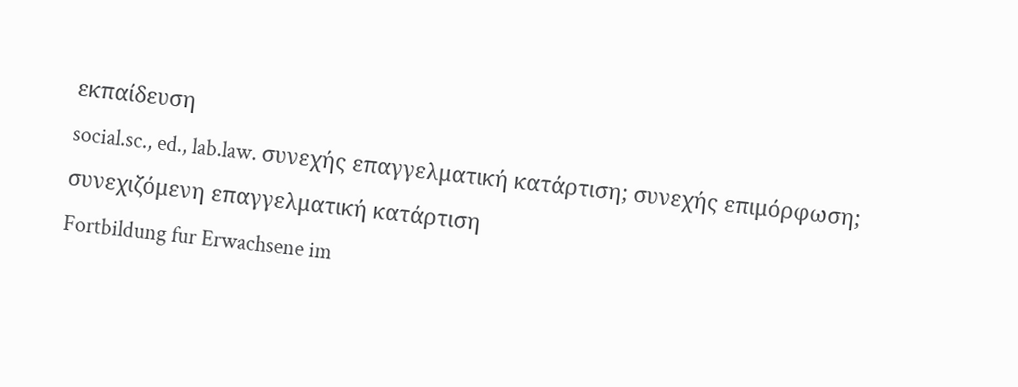εκπαίδευση
social.sc., ed., lab.law. συνεχής επαγγελματική κατάρτιση; συνεχής επιμόρφωση; συνεχιζόμενη επαγγελματική κατάρτιση
Fortbildung fur Erwachsene im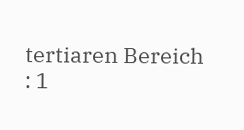tertiaren Bereich
: 1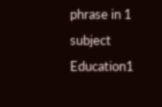phrase in 1 subject
Education1